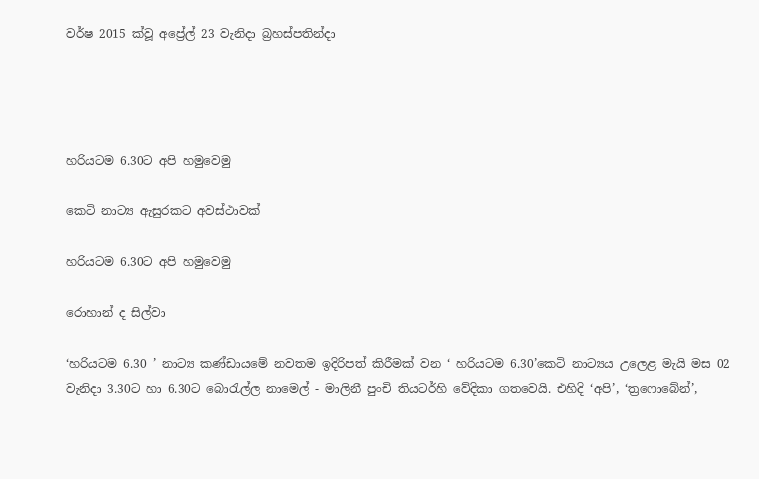වර්ෂ 2015 ක්වූ අප්‍රේල් 23 වැනිදා බ්‍රහස්පතින්දා




හරියටම 6.30ට අපි හමුවෙමු

කෙටි නාට්‍ය ඇසුරකට අවස්ථාවක්

හරියටම 6.30ට අපි හමුවෙමු

රොහාන් ද සිල්වා

‘හරියටම 6.30 ’ නාට්‍ය කණ්ඩායමේ නවතම ඉදිරිපත් කිරීමක් වන ‘ හරියටම 6.30’කෙටි නාට්‍යය උලෙළ මැයි මස 02 වැනිදා 3.30ට හා 6.30ට බොරැල්ල නාමෙල් - මාලිනී පුංචි තියටර්හි වේදිකා ගතවෙයි. එහිදි ‘අපි’, ‘ත්‍රෆොබේන්’,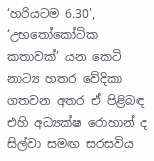‘හරියටම 6.30’, ‘උභතෝකෝටික කතාවක්’ යන කෙටි නාට්‍ය හතර වේදිකා ගතවන අතර ඒ පිළිබඳ එහි අධ්‍යක්ෂ රොහාන් ද සිල්වා සමඟ සරසවිය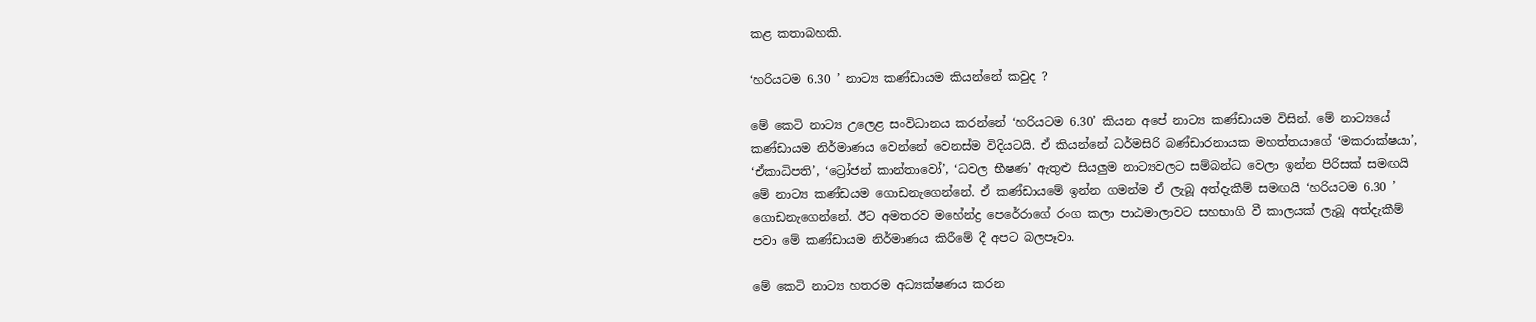කළ කතාබහකි.

‘හරියටම 6.30 ’ නාට්‍ය කණ්ඩායම කියන්නේ කවුද ?

මේ කෙටි නාට්‍ය උලෙළ සංවිධානය කරන්නේ ‘හරියටම 6.30’ කියන අපේ නාට්‍ය කණ්ඩායම විසින්. මේ නාට්‍යයේ කණ්ඩායම නිර්මාණය වෙන්නේ වෙනස්ම විදියටයි. ඒ කියන්නේ ධර්මසිරි බණ්ඩාරනායක මහත්තයාගේ ‘මකරාක්ෂයා’, ‘ඒකාධිපති’, ‘ට්‍රෝජන් කාන්තාවෝ’, ‘ධවල භීෂණ’ ඇතුළු සියලුම නාට්‍යවලට සම්බන්ධ වෙලා ඉන්න පිරිසක් සමඟයි මේ නාට්‍ය කණ්ඩයම ගොඩනැගෙන්නේ. ඒ කණ්ඩායමේ ඉන්න ගමන්ම ඒ ලැබූ අත්දැකීම් සමඟයි ‘හරියටම 6.30 ’ ගොඩනැගෙන්නේ. ඊට අමතරව මහේන්ද්‍ර පෙරේරාගේ රංග කලා පාඨමාලාවට සහභාගි වී කාලයක් ලැබූ අත්දැකීම් පවා මේ කණ්ඩායම නිර්මාණය කිරීමේ දී අපට බලපෑවා.

මේ කෙටි නාට්‍ය හතරම අධ්‍යක්ෂණය කරන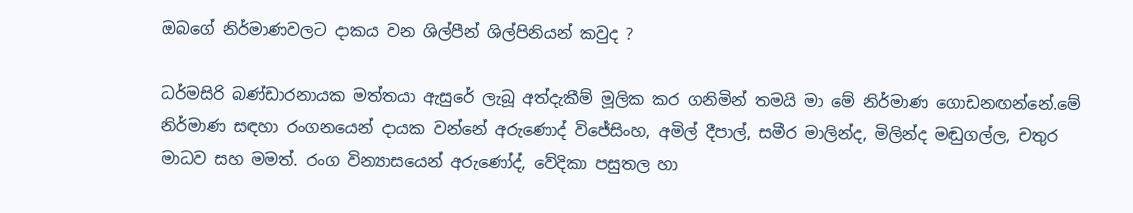ඔබගේ නිර්මාණවලට දාකය වන ශිල්පීන් ශිල්පිනියන් කවුද ?

ධර්මසිරි බණ්ඩාරනායක මත්තයා ඇසුරේ ලැබූ අත්දැකීම් මූලික කර ගනිමින් තමයි මා මේ නිර්මාණ ගොඩනඟන්නේ.මේ නිර්මාණ සඳහා රංගනයෙන් දායක වන්නේ අරුණොද් විජේසිංහ, අමිල් දීපාල්, සමීර මාලින්ද, මිලින්ද මඬුගල්ල, චතුර මාධව සහ මමත්. රංග වින්‍යාසයෙන් අරුණෝද්, වේදිකා පසුතල හා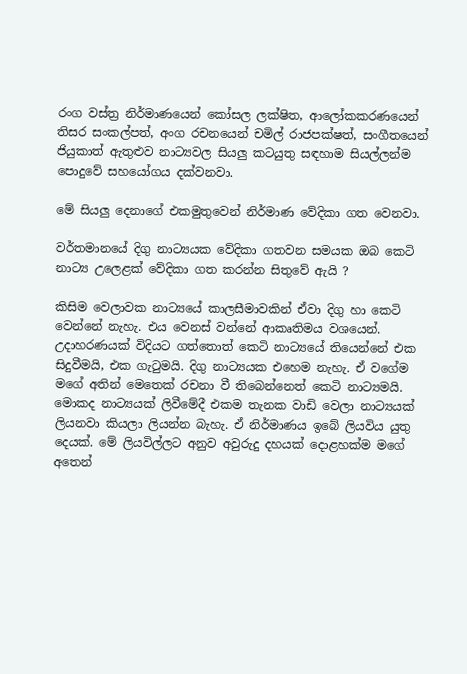රංග වස්ත්‍ර නිර්මාණයෙන් කෝසල ලක්ෂිත, ආලෝකකරණයෙන් තිසර සංකල්පත්, අංග රචනයෙන් චමිල් රාජපක්ෂත්, සංගීතයෙන් ජියුකාත් ඇතුළුව නාට්‍යවල සියලු කටයුතු සඳහාම සියල්ලන්ම පොදුවේ සහයෝගය දක්වනවා.

මේ සියලු දෙනාගේ එකමුතුවෙන් නිර්මාණ වේදිකා ගත වෙනවා.

වර්තමානයේ දිගු නාට්‍යයක වේදිකා ගතවන සමයක ඔබ කෙටි නාට්‍ය උලෙළක් වේදිකා ගත කරන්න සිතුවේ ඇයි ?

කිසිම වෙලාවක නාට්‍යයේ කාලසීමාවකින් ඒවා දිගු හා කෙටි වෙන්නේ නැහැ. එය වෙනස් වන්නේ ආකෘතිමය වශයෙන්. උදාහරණයක් විදියට ගත්තොත් කෙටි නාට්‍යයේ තියෙන්නේ එක සිදුවීමයි, එක ගැටුමයි. දිගු නාට්‍යයක එහෙම නැහැ. ඒ වගේම මගේ අතින් මෙතෙක් රචනා වී තිබෙන්නෙත් කෙටි නාට්‍යමයි. මොකද නාට්‍යයක් ලිවීමේදී එකම තැනක වාඩි වෙලා නාට්‍යයක් ලියනවා කියලා ලියන්න බැහැ. ඒ නිර්මාණය ඉබේ ලියවිය යුතු දෙයක්. මේ ලියවිල්ලට අනුව අවුරුදු දහයක් දොළහක්ම මගේ අතෙන්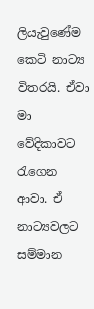ලියැවුණේම කෙටි නාට්‍ය විතරයි. ඒවා මා වේදිකාවට රැගෙන ආවා. ඒ නාට්‍යවලට සම්මාන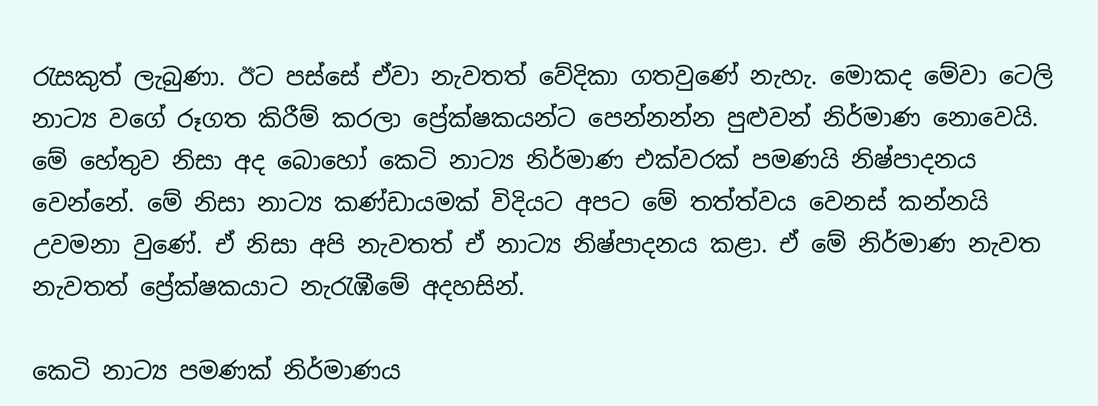රැසකුත් ලැබුණා. ඊට පස්සේ ඒවා නැවතත් වේදිකා ගතවුණේ නැහැ. මොකද මේවා ටෙලි නාට්‍ය වගේ රූගත කිරීම් කරලා ප්‍රේක්ෂකයන්ට පෙන්නන්න පුළුවන් නිර්මාණ නොවෙයි. මේ හේතුව නිසා අද බොහෝ කෙටි නාට්‍ය නිර්මාණ එක්වරක් පමණයි නිෂ්පාදනය වෙන්නේ. මේ නිසා නාට්‍ය කණ්ඩායමක් විදියට අපට මේ තත්ත්වය වෙනස් කන්නයි උවමනා වුණේ. ඒ නිසා අපි නැවතත් ඒ නාට්‍ය නිෂ්පාදනය කළා. ඒ මේ නිර්මාණ නැවත නැවතත් ප්‍රේක්ෂකයාට නැරැඹීමේ අදහසින්.

කෙටි නාට්‍ය පමණක් නිර්මාණය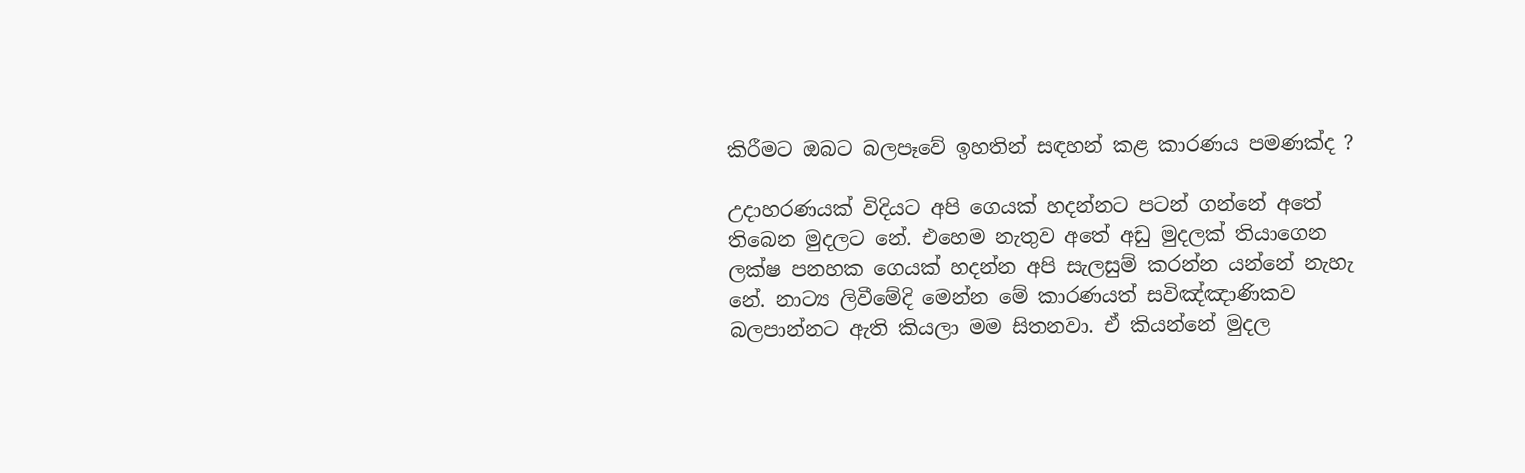කිරීමට ඔබට බලපෑවේ ඉහතින් සඳහන් කළ කාරණය පමණක්ද ?

උදාහරණයක් විදියට අපි ගෙයක් හදන්නට පටන් ගන්නේ අතේ තිබෙන මුදලට නේ. එහෙම නැතුව අතේ අඩු මුදලක් තියාගෙන ලක්ෂ පනහක ගෙයක් හදන්න අපි සැලසුම් කරන්න යන්නේ නැහැ නේ. නාට්‍ය ලිවීමේදි මෙන්න මේ කාරණයත් සවිඤ්ඤාණිකව බලපාන්නට ඇති කියලා මම සිතනවා. ඒ කියන්නේ මුදල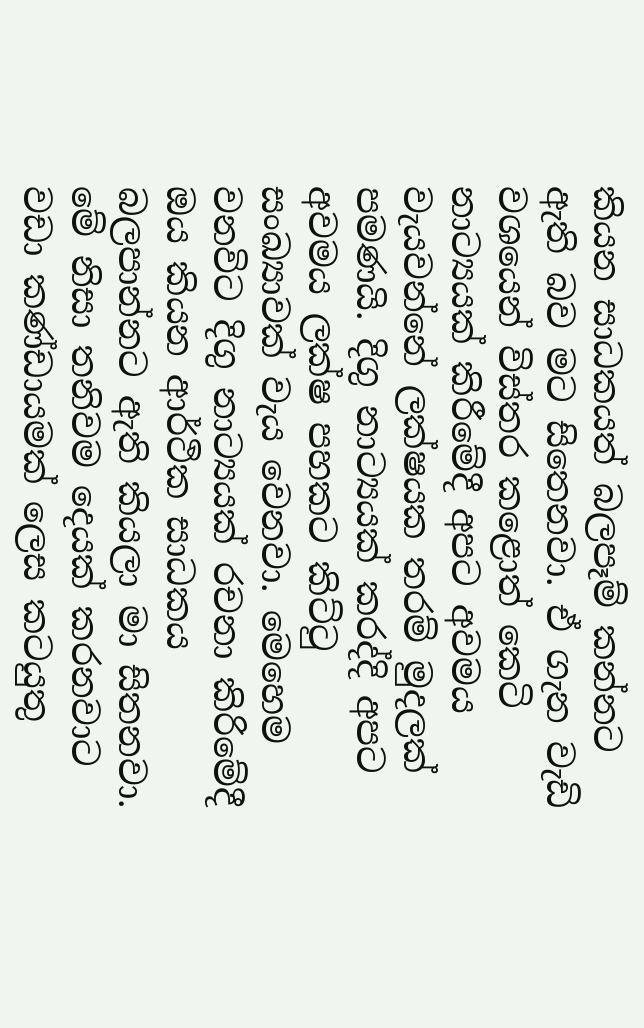කියන සාධකයත් බලපෑම් කන්නට ඇති බව මට සිතෙනවා. ඒ ගැන වැඩි වශයෙන් විස්තර කළොත් කෙටි නාට්‍යයක් කිරීමේදී අපට අවමය වැයවන්නේ ලක්ෂයක තරම් මුදලක් පමණයි. දිගු නාට්‍යයක් කරද්දි අපට අවමය ලක්ෂ පහකට කිට්ටු සංඛ්‍යාවක් වැය වෙනවා. මෙහෙම වනවිට දිගු නාට්‍යයක් රචනා කිරිමේදී ඔය කියන ආර්ථික සාධකය බලපාන්නට ඇති කියලා මා සිතනවා. මේ නිසා තනිවම දෙයක් කරනවාට වඩා කණ්ඩායමක් ලෙස කටයුතු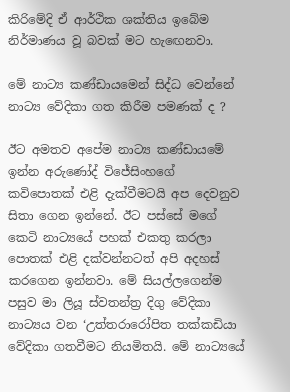කිරිමේදි ඒ ආර්ථික ශක්තිය ඉබේම නිර්මාණය වූ බවක් මට හැඟෙනවා.

මේ නාට්‍ය කණ්ඩායමෙන් සිද්ධ වෙන්නේ නාට්‍ය වේදිකා ගත කිරීම පමණක් ද ?

ඊට අමතව අපේම නාට්‍ය කණ්ඩායමේ ඉන්න අරුණෝද් විජේසිංහගේ කවිපොතක් එළි දැක්වීමටයි අප දෙවනුව සිතා ගෙන ඉන්නේ. ඊට පස්සේ මගේ කෙටි නාට්‍යයේ පහක් එකතු කරලා පොතක් එළි දක්වන්නටත් අපි අදහස් කරගෙන ඉන්නවා. මේ සියල්ලගෙන්ම පසුව මා ලියූ ස්වතන්ත්‍ර දිගු වේදිකා නාට්‍යය වන ‘උත්තරාරෝපිත තක්කඩියා වේදිකා ගතවීමට නියමිතයි. මේ නාට්‍යයේ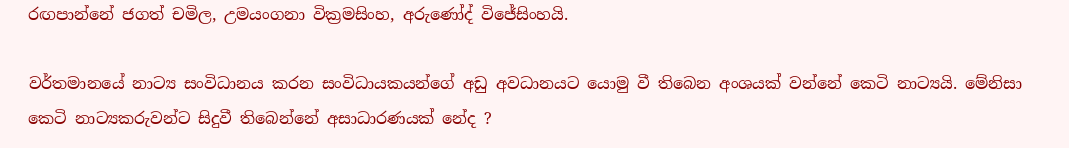රඟපාන්නේ ජගත් චමිල, උමයංගනා වික්‍රමසිංහ, අරුණෝද් විජේසිංහයි.

වර්තමානයේ නාට්‍ය සංවිධානය කරන සංවිධායකයන්ගේ අඩු අවධානයට යොමු වී තිබෙන අංශයක් වන්නේ කෙටි නාට්‍යයි. මේනිසා කෙටි නාට්‍යකරුවන්ට සිදුවී තිබෙන්නේ අසාධාරණයක් නේද ?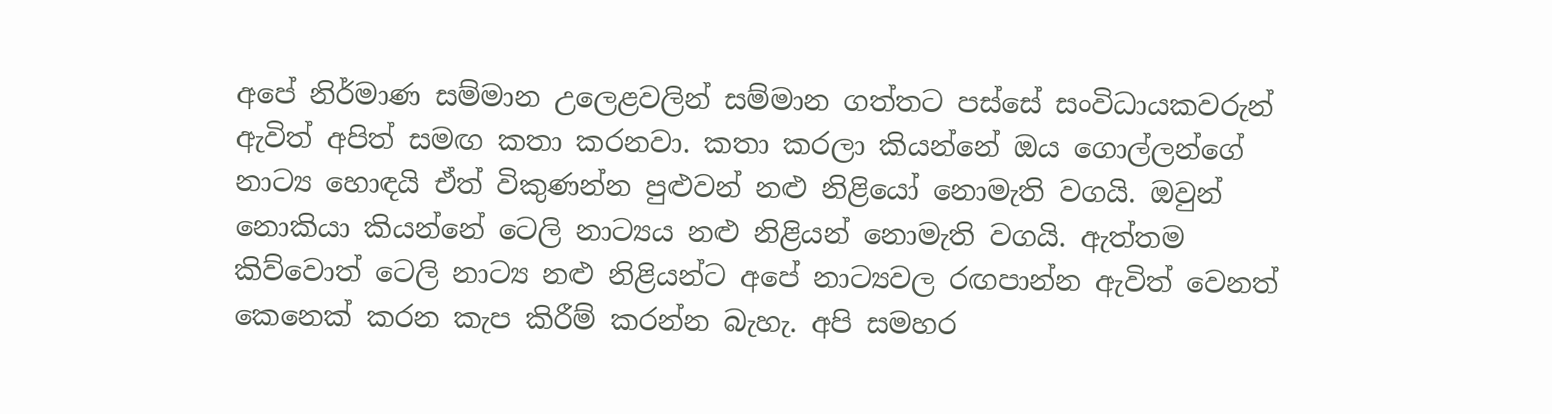අපේ නිර්මාණ සම්මාන උලෙළවලින් සම්මාන ගත්තට පස්සේ සංවිධායකවරුන් ඇවිත් අපිත් සමඟ කතා කරනවා. කතා කරලා කියන්නේ ඔය ගොල්ලන්ගේ නාට්‍ය හොඳයි ඒත් විකුණන්න පුළුවන් නළු නිළියෝ නොමැති වගයි. ඔවුන් නොකියා කියන්නේ ටෙලි නාට්‍යය නළු නිළියන් නොමැති වගයි. ඇත්තම කිව්වොත් ටෙලි නාට්‍ය නළු නිළියන්ට අපේ නාට්‍යවල රඟපාන්න ඇවිත් වෙනත් කෙනෙක් කරන කැප කිරීම් කරන්න බැහැ. අපි සමහර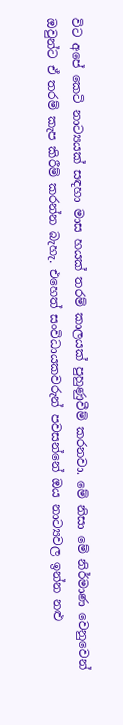විට අපේ කෙටි නාට්‍යයක් සඳහා මාස හයක් තරම් කාලයක් පුහුණුවීම් කරනවා. මේ නිසා මේ නිර්මාණ වෙනුවෙන් ඔවුන්ට ඒ තරම් කැප කිරීම් කරන්න බැහැ. එහෙත් සංවිධායකවරුන් පවසන්නේ ඔය නාට්‍යවල ඉන්න නළු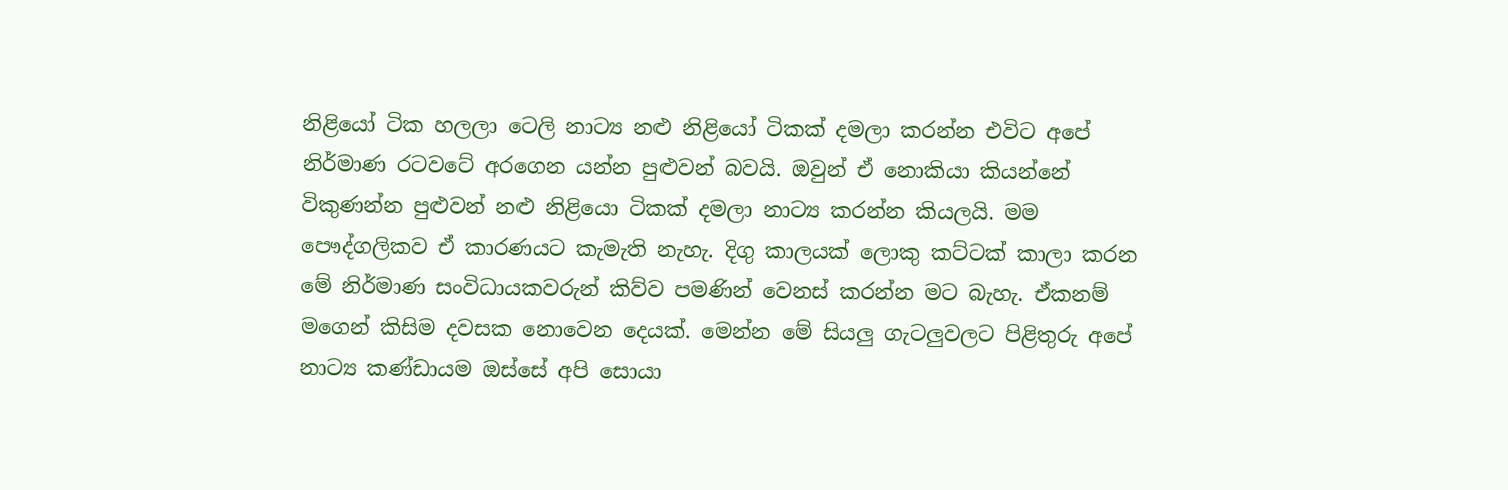නිළියෝ ටික හලලා ටෙලි නාට්‍ය නළු නිළියෝ ටිකක් දමලා කරන්න එවිට අපේ නිර්මාණ රටවටේ අරගෙන යන්න පුළුවන් බවයි. ඔවුන් ඒ නොකියා කියන්නේ විකුණන්න පුළුවන් නළු නිළියො ටිකක් දමලා නාට්‍ය කරන්න කියලයි. මම පෞද්ගලිකව ඒ කාරණයට කැමැති නැහැ. දිගු කාලයක් ලොකු කට්ටක් කාලා කරන මේ නිර්මාණ සංවිධායකවරුන් කිව්ව පමණින් වෙනස් කරන්න මට බැහැ. ඒකනම් මගෙන් කිසිම දවසක නොවෙන දෙයක්. මෙන්න මේ සියලු ගැටලුවලට පිළිතුරු අපේ නාට්‍ය කණ්ඩායම ඔස්සේ අපි සොයා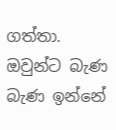ගත්තා. ඔවුන්ට බැණ බැණ ඉන්නේ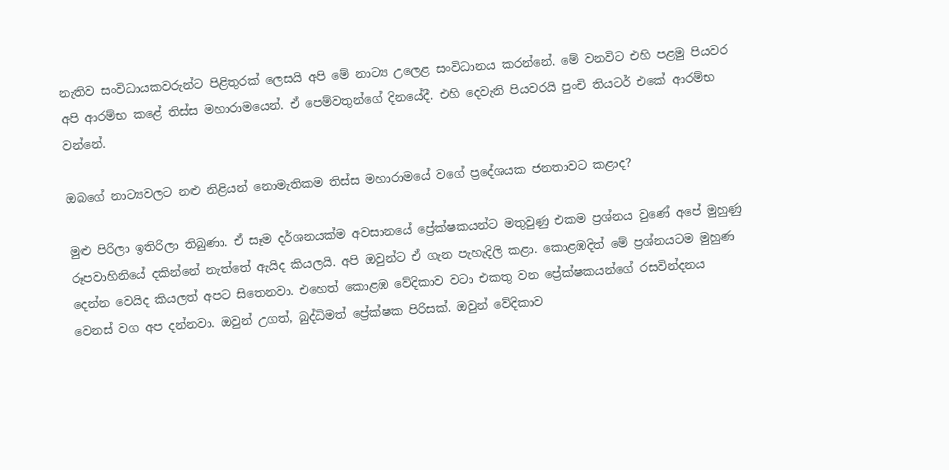නැතිව සංවිධායකවරුන්ට පිළිතුරක් ලෙසයි අපි මේ නාට්‍ය උලෙළ සංවිධානය කරන්නේ. මේ වනවිට එහි පළමු පියවර අපි ආරම්භ කළේ තිස්ස මහාරාමයෙන්. ඒ පෙම්වතුන්ගේ දිනයේදී. එහි දෙවැනි පියවරයි පුංචි තියටර් එකේ ආරම්භ වන්නේ.

ඔබගේ නාට්‍යවලට නළු නිළියන් නොමැතිකම තිස්ස මහාරාමයේ වගේ ප්‍රදේශයක ජනතාවට කළාද?

මුළු පිරිලා ඉතිරිලා තිබුණා. ඒ සෑම දර්ශනයක්ම අවසානයේ ප්‍රේක්ෂකයන්ට මතුවුණු එකම ප්‍රශ්නය වුණේ අපේ මුහුණු රූපවාහිනියේ දකින්නේ නැත්තේ ඇයිද කියලයි. අපි ඔවුන්ට ඒ ගැන පැහැදිලි කළා. කොළඹදිත් මේ ප්‍රශ්නයටම මුහුණ දෙන්න වෙයිද කියලත් අපට සිතෙනවා. එහෙත් කොළඹ වේදිකාව වටා එකතු වන ප්‍රේක්ෂකයන්ගේ රසවින්දනය වෙනස් වග අප දන්නවා. ඔවුන් උගත්, බුද්ධිමත් ප්‍රේක්ෂක පිරිසක්. ඔවුන් වේදිකාව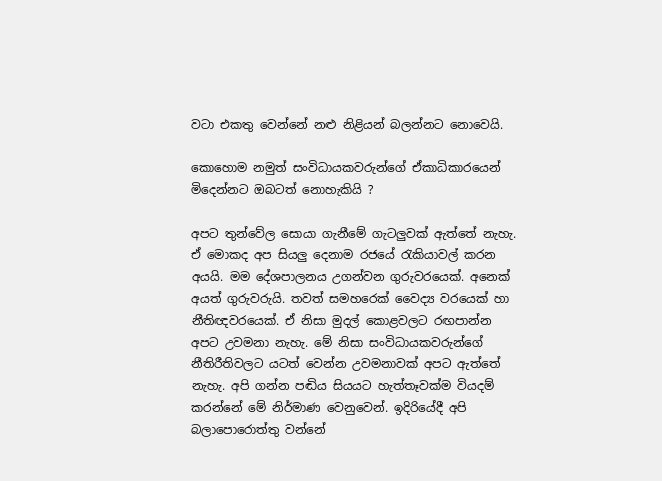වටා එකතු වෙන්නේ නළු නිළියන් බලන්නට නොවෙයි.

කොහොම නමුත් සංවිධායකවරුන්ගේ ඒකාධිකාරයෙන් මිදෙන්නට ඔබටත් නොහැකියි ?

අපට තුන්වේල සොයා ගැනීමේ ගැටලුවක් ඇත්තේ නැහැ. ඒ මොකද අප සියලු දෙනාම රජයේ රැකියාවල් කරන අයයි. මම දේශපාලනය උගන්වන ගුරුවරයෙක්. අනෙක් අයත් ගුරුවරුයි. තවත් සමහරෙක් වෛද්‍ය වරයෙක් හා නීතිඥවරයෙක්. ඒ නිසා මුදල් කොළවලට රඟපාන්න අපට උවමනා නැහැ. මේ නිසා සංවිධායකවරුන්ගේ නීතිරීතිවලට යටත් වෙන්න උවමනාවක් අපට ඇත්තේ නැහැ. අපි ගන්න පඬිය සියයට හැත්තෑවක්ම වියදම් කරන්නේ මේ නිර්මාණ වෙනුවෙන්. ඉදිරියේදී අපි බලාපොරොත්තු වන්නේ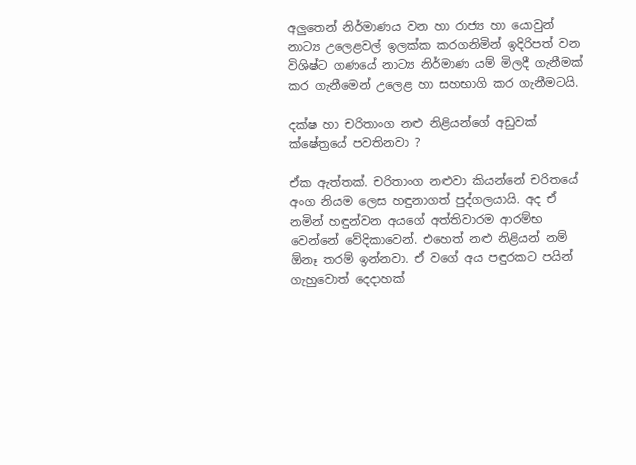අලුතෙන් නිර්මාණය වන හා රාජ්‍ය හා යොවුන් නාට්‍ය උලෙළවල් ඉලක්ක කරගනිමින් ඉදිරිපත් වන විශිෂ්ට ගණයේ නාට්‍ය නිර්මාණ යම් මිලදී ගැනීමක් කර ගැනීමෙන් උලෙළ හා සහභාගි කර ගැනීමටයි.

දක්ෂ හා චරිතාංග නළු නිළියන්ගේ අඩුවක් ක්ෂේත්‍රයේ පවතිනවා ?

ඒක ඇත්තක්. චරිතාංග නළුවා කියන්නේ චරිතයේ අංග නියම ලෙස හඳුනාගත් පුද්ගලයායි. අද ඒ නමින් හඳුන්වන අයගේ අත්තිවාරම ආරම්භ වෙන්නේ වේදිකාවෙන්. එහෙත් නළු නිළියන් නම් ඕනෑ තරම් ඉන්නවා. ඒ වගේ අය පඳුරකට පයින් ගැහුවොත් දෙදාහක්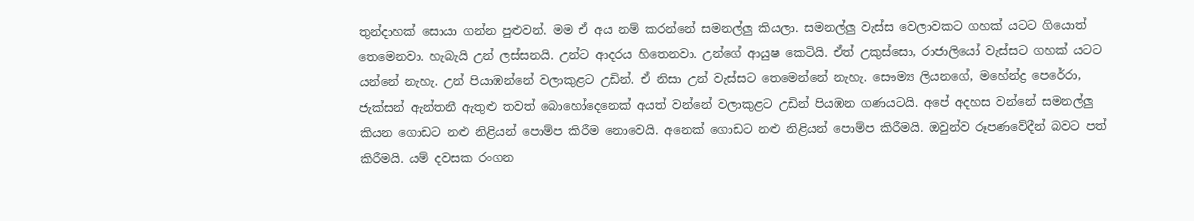තුන්දාහක් සොයා ගන්න පුළුවන්. මම ඒ අය නම් කරන්නේ සමනල්ලු කියලා. සමනල්ලු වැස්ස වෙලාවකට ගහක් යටට ගියොත් තෙමෙනවා. හැබැයි උන් ලස්සනයි. උන්ට ආදරය හිතෙනවා. උන්ගේ ආයුෂ කෙටියි. ඒත් උකුස්සො, රාජාලියෝ වැස්සට ගහක් යටට යන්නේ නැහැ. උන් පියාඹන්නේ වලාකුළට උඩින්. ඒ නිසා උන් වැස්සට තෙමෙන්නේ නැහැ. සෞම්‍ය ලියනගේ, මහේන්ද්‍ර පෙරේරා, ජැක්සන් ඇන්තනී ඇතුළු තවත් බොහෝදෙනෙක් අයත් වන්නේ වලාකුළට උඩින් පියඹන ගණයටයි. අපේ අදහස වන්නේ සමනල්ලු කියන ගොඩට නළු නිළියන් පොම්ප කිරීම නොවෙයි. අනෙක් ගොඩට නළු නිළියන් පොම්ප කිරීමයි. ඔවුන්ව රූපණවේදීන් බවට පත් කිරීමයි. යම් දවසක රංගන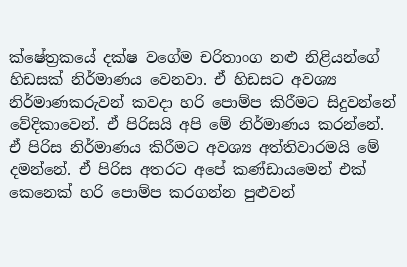ක්ෂේත්‍රකයේ දක්ෂ වගේම චරිතාංග නළු නිළියන්ගේ හිඩසක් නිර්මාණය වෙනවා. ඒ හිඩසට අවශ්‍ය නිර්මාණකරුවන් කවදා හරි පොම්ප කිරීමට සිදුවන්නේ වේදිකාවෙන්. ඒ පිරිසයි අපි මේ නිර්මාණය කරන්නේ. ඒ පිරිස නිර්මාණය කිරීමට අවශ්‍ය අත්තිවාරමයි මේ දමන්නේ. ඒ පිරිස අතරට අපේ කණ්ඩායමෙන් එක් කෙනෙක් හරි පොම්ප කරගන්න පුළුවන්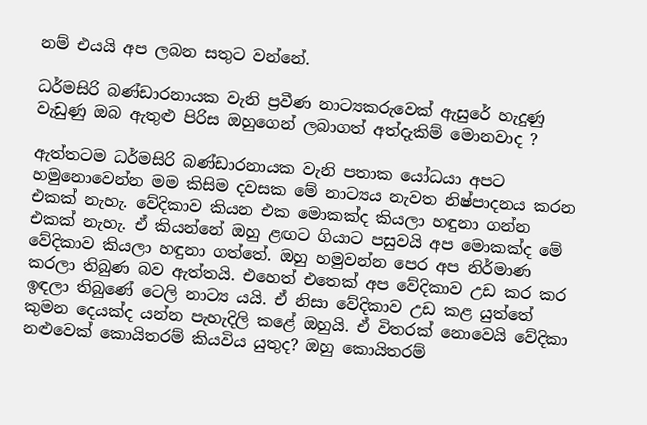නම් එයයි අප ලබන සතුට වන්නේ.

ධර්මසිරි බණ්ඩාරනායක වැනි ප්‍රවීණ නාට්‍යකරුවෙක් ඇසුරේ හැදුණු වැඩුණු ඔබ ඇතුළු පිරිස ඔහුගෙන් ලබාගත් අත්දැකිම් මොනවාද ?

ඇත්තටම ධර්මසිරි බණ්ඩාරනායක වැනි පතාක යෝධයා අපට හමුනොවෙන්න මම කිසිම දවසක මේ නාට්‍යය නැවත නිෂ්පාදනය කරන එකක් නැහැ. වේදිකාව කියන එක මොකක්ද කියලා හඳුනා ගන්න එකක් නැහැ. ඒ කියන්නේ ඔහු ළඟට ගියාට පසුවයි අප මොකක්ද මේ වේදිකාව කියලා හඳුනා ගත්තේ. ඔහු හමුවන්න පෙර අප නිර්මාණ කරලා තිබුණ බව ඇත්තයි. එහෙත් එතෙක් අප වේදිකාව උඩ කර කර ඉඳලා තිබුණේ ටෙලි නාට්‍ය යයි. ඒ නිසා වේදිකාව උඩ කළ යුත්තේ කුමන දෙයක්ද යන්න පැහැදිලි කළේ ඔහුයි. ඒ විතරක් නොවෙයි වේදිකා නළුවෙක් කොයිතරම් කියවිය යුතුද? ඔහු කොයිතරම්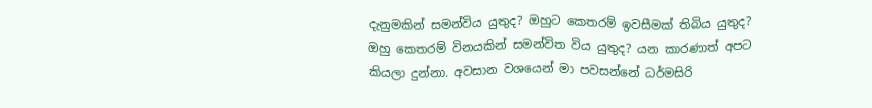දැනුමකින් සමන්විය යුතුද? ඔහුට කෙතරම් ඉවසීමක් තිබිය යුතුද? ඔහු කෙතරම් විනයකින් සමන්විත විය යුතුද? යන කාරණාත් අපට කියලා දුන්නා. අවසාන වශයෙන් මා පවසන්නේ ධර්මසිරි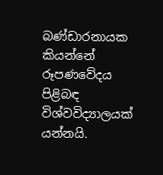බණ්ඩාරනායක කියන්නේ රූපණවේදය පිළිබඳ විශ්වවිද්‍යාලයක් යන්නයි.